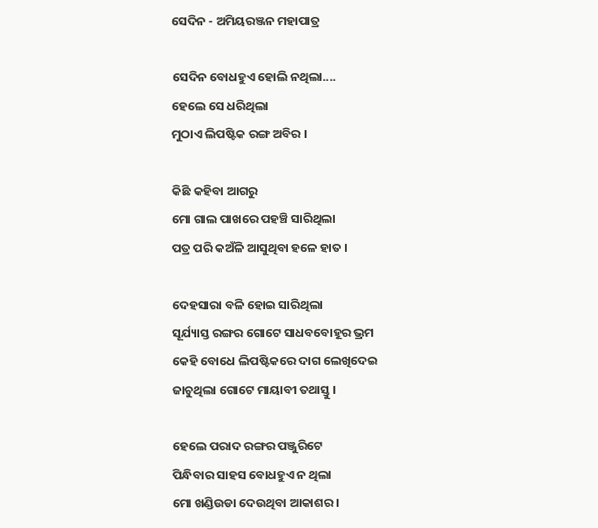ସେଦିନ - ଅମିୟରଞ୍ଜନ ମହାପାତ୍ର

ସେଦିନ ବୋଧହୁଏ ହୋଲି ନଥିଲା....
ହେଲେ ସେ ଧରିଥିଲା
ମୁଠାଏ ଲିପଷ୍ଟିକ ରଙ୍ଗ ଅବିର ।

କିଛି କହିବା ଆଗରୁ
ମୋ ଗାଲ ପାଖରେ ପହଞ୍ଚି ସାରିଥିଲା
ପତ୍ର ପରି କଅଁଳି ଆସୁଥିବା ହଳେ ହାତ ।

ଦେହସାରା ବଳି ହୋଇ ସାରିଥିଲା
ସୂର୍ଯ୍ୟାସ୍ତ ରଙ୍ଗର ଗୋଟେ ସାଧବବୋହୂର ଭ୍ରମ
କେହି ବୋଧେ ଲିପଷ୍ଟିକରେ ଦାଗ ଲେଖିଦେଇ
ଜାଚୁଥିଲା ଗୋଟେ ମାୟାବୀ ତଥାସ୍ତୁ ।

ହେଲେ ପରାଦ ରଙ୍ଗର ପଞ୍ଜୁରିଟେ
ପିନ୍ଧିବାର ସାହସ ବୋଧହୁଏ ନ ଥିଲା
ମୋ ଖଣ୍ଡିଉଡା ଦେଉଥିବା ଆକାଶର ।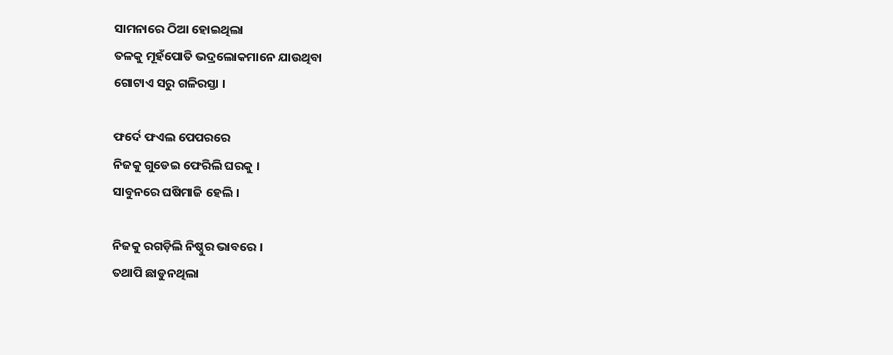ସାମନାରେ ଠିଆ ହୋଇଥିଲା
ତଳକୁ ମୂହଁପୋତି ଭଦ୍ରଲୋକମାନେ ଯାଉଥିବା
ଗୋଟାଏ ସରୁ ଗଳିରସ୍ତା ।

ଫର୍ଦେ ଫଏଲ ପେପରରେ
ନିଜକୁ ଗୁଡେଇ ଫେରିଲି ଘରକୁ ।
ସାବୁନରେ ଘଷିମାଜି ହେଲି ।

ନିଜକୁ ରଗଡ଼ିଲି ନିଷ୍ଠୁର ଭାବରେ ।
ତଥାପି ଛାଡୁନଥିଲା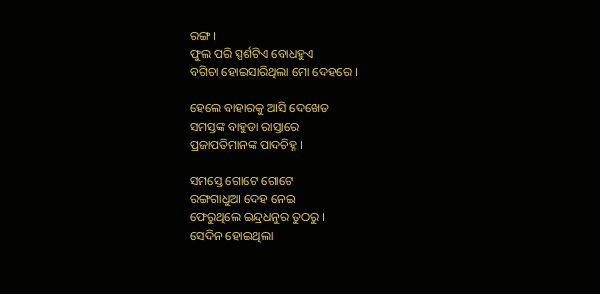ରଙ୍ଗ ।
ଫୁଲ ପରି ସ୍ପର୍ଶଟିଏ ବୋଧହୁଏ
ବଗିଚା ହୋଇସାରିଥିଲା ମୋ ଦେହରେ ।

ହେଲେ ବାହାରକୁ ଆସି ଦେଖେତ
ସମସ୍ତଙ୍କ ବାହୁଡା ରାସ୍ତାରେ
ପ୍ରଜାପତିମାନଙ୍କ ପାଦଚିହ୍ନ ।

ସମସ୍ତେ ଗୋଟେ ଗୋଟେ
ରଙ୍ଗଗାଧୁଆ ଦେହ ନେଇ
ଫେରୁଥିଲେ ଇନ୍ଦ୍ରଧନୁର ତୁଠରୁ ।
ସେଦିନ ହୋଇଥିଲା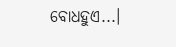ବୋଧହୁଏ...।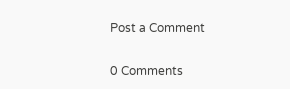Post a Comment

0 Comments